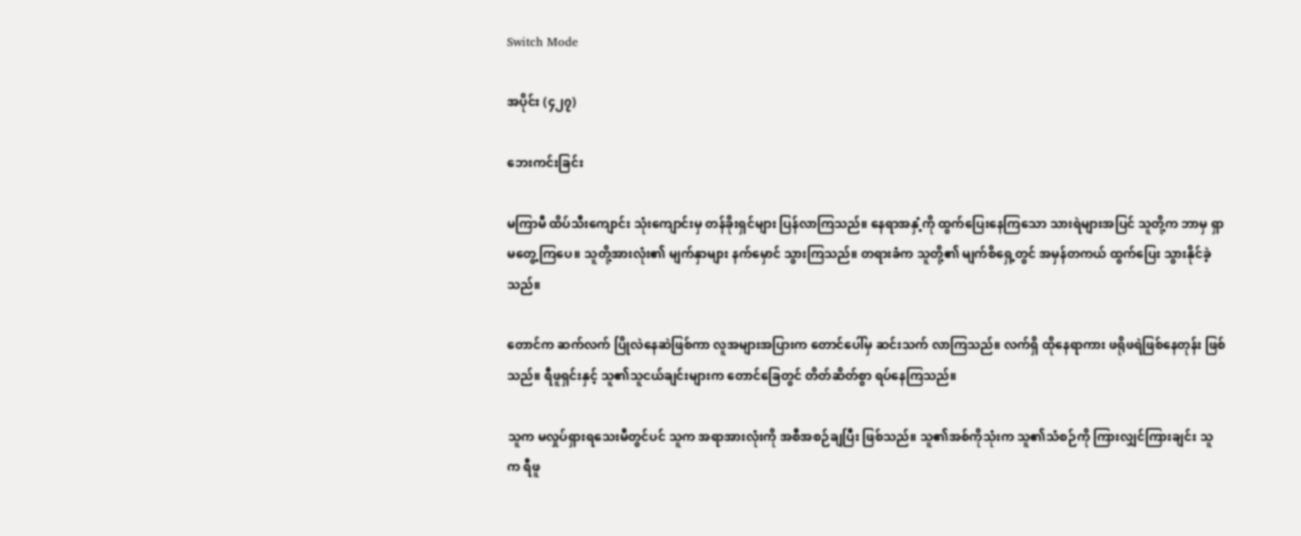Switch Mode

အပိုင်း (၄၂၇)

ဘေးကင်းခြင်း

မကြာမီ ထိပ်သီးကျောင်း သုံးကျောင်းမှ တန်ခိုးရှင်များ ပြန်လာကြသည်။ နေရာအနှံ့ကို ထွက်ပြေးနေကြသော သားရဲများအပြင် သူတို့က ဘာမှ ရှာမတွေ့ကြပေ။ သူတို့အားလုံး၏ မျက်နှာများ နက်မှောင် သွားကြသည်။ တရားခံက သူတို့၏ မျက်စိရှေ့တွင် အမှန်တကယ် ထွက်ပြေး သွားနိုင်ခဲ့သည်။

တောင်က ဆက်လက် ပြိုလဲနေဆဲဖြစ်ကာ လူအများအပြားက တောင်ပေါ်မှ ဆင်းသက် လာကြသည်။ လက်ရှိ ထိုနေရာကား ဖရိုဖရဲဖြစ်နေတုန်း ဖြစ်သည်။ ရီဖူရှင်းနှင့် သူ၏သူငယ်ချင်းများက တောင်ခြေတွင် တိတ်ဆိတ်စွာ ရပ်နေကြသည်။

သူက မလှုပ်ရှားရသေးမီတွင်ပင် သူက အရာအားလုံးကို အစီအစဉ်ချပြီး ဖြစ်သည်။ သူ၏အစ်ကိုသုံးက သူ၏သံစဉ်ကို ကြားလျှင်ကြားချင်း သူက ရီဖူ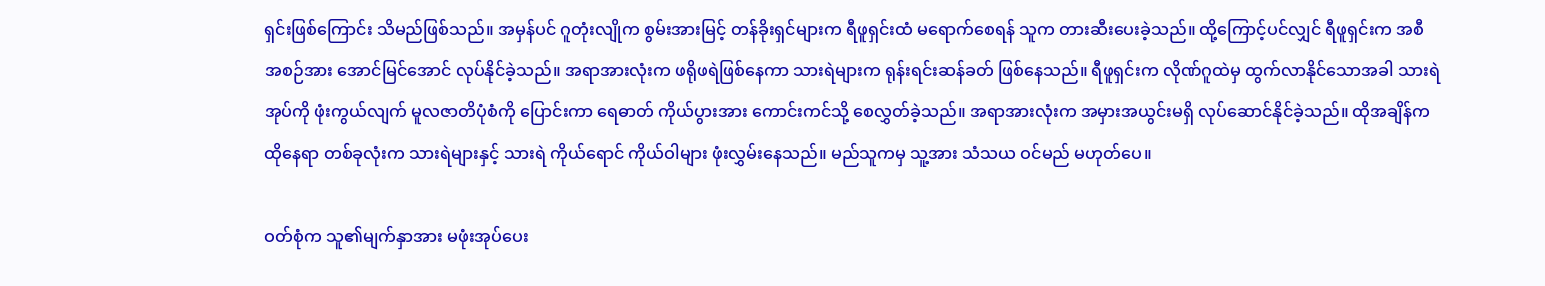ရှင်းဖြစ်ကြောင်း သိမည်ဖြစ်သည်။ အမှန်ပင် ဂူတုံးလျိုက စွမ်းအားမြင့် တန်ခိုးရှင်များက ရီဖူရှင်းထံ မရောက်စေရန် သူက တားဆီးပေးခဲ့သည်။ ထို့ကြောင့်ပင်လျှင် ရီဖူရှင်းက အစီအစဉ်အား အောင်မြင်အောင် လုပ်နိုင်ခဲ့သည်။ အရာအားလုံးက ဖရိုဖရဲဖြစ်နေကာ သားရဲများက ရုန်းရင်းဆန်ခတ် ဖြစ်နေသည်။ ရီဖူရှင်းက လိုဏ်ဂူထဲမှ ထွက်လာနိုင်သောအခါ သားရဲအုပ်ကို ဖုံးကွယ်လျက် မူလဇာတိပုံစံကို ပြောင်းကာ ရေဓာတ် ကိုယ်ပွားအား ကောင်းကင်သို့ စေလွှတ်ခဲ့သည်။ အရာအားလုံးက အမှားအယွင်းမရှိ လုပ်ဆောင်နိုင်ခဲ့သည်။ ထိုအချိန်က ထိုနေရာ တစ်ခုလုံးက သားရဲများနှင့် သားရဲ ကိုယ်ရောင် ကိုယ်ဝါများ ဖုံးလွှမ်းနေသည်။ မည်သူကမှ သူ့အား သံသယ ဝင်မည် မဟုတ်ပေ။

ဝတ်စုံက သူ၏မျက်နှာအား မဖုံးအုပ်ပေး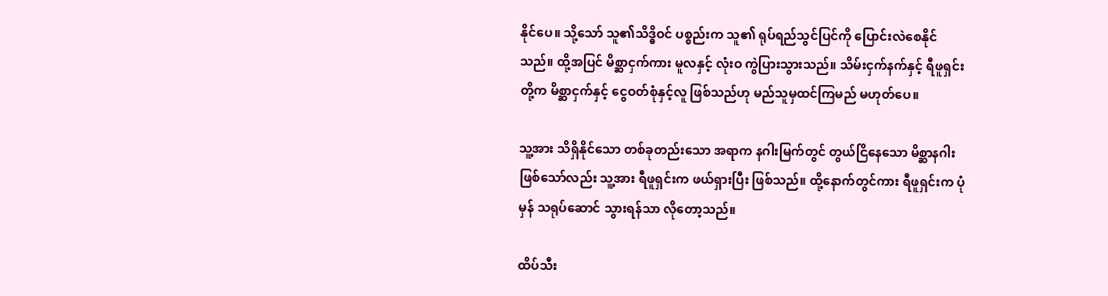နိုင်ပေ။ သို့သော် သူ၏သိဒ္ဓိဝင် ပစ္စည်းက သူ၏ ရုပ်ရည်သွင်ပြင်ကို ပြောင်းလဲစေနိုင်သည်။ ထို့အပြင် မိစ္ဆာငှက်ကား မူလနှင့် လုံးဝ ကွဲပြားသွားသည်။ သိမ်းငှက်နက်နှင့် ရီဖူရှင်းတို့က မိစ္ဆာငှက်နှင့် ငွေဝတ်စုံနှင့်လူ ဖြစ်သည်ဟု မည်သူမှထင်ကြမည် မဟုတ်ပေ။

သူ့အား သိရှိနိုင်သော တစ်ခုတည်းသော အရာက နဂါးမြက်တွင် တွယ်ငြိနေသော မိစ္ဆာနဂါး ဖြစ်သော်လည်း သူ့အား ရီဖူရှင်းက ဖယ်ရှားပြီး ဖြစ်သည်။ ထို့နောက်တွင်ကား ရီဖူရှင်းက ပုံမှန် သရုပ်ဆောင် သွားရန်သာ လိုတော့သည်။

ထိပ်သီး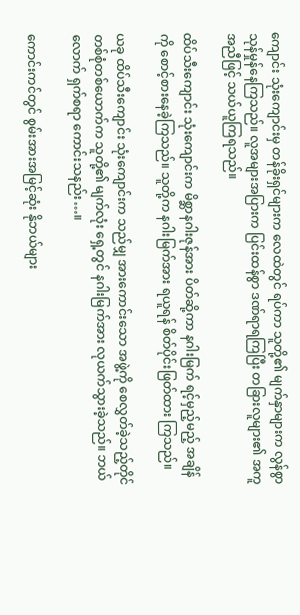ကျောင်း သုံးကျောင်းမှ တန်ခိုးရှင်များက လေထဲတွင် ရပ်ကာ သူတို့၏ မျက်နှာများက လွန်စွာ သုန်မှုန်နေကြသည်။ လူအများအပြားက ပြင်းထန်စွာ ဒဏ်ရာရကြပြီး တခြားလူများ၏ အကူအညီဖြင့် သယ်ယူကြရသည်။

ထိပ်သီးကျောင်း သုံးကျောင်းက မိစ္ဆာနဂါးဇုန်အား ပိတ်ဆို့ကာ နဂါးမြက် ရင့်မှည့်မည့် အချိန်ကို စောင့်စားနေခဲ့ကြသည်။ သူတို့က နဂါးမြက်အား ရယူရန် စိတ်ပိုင်းဖြတ်ထား ကြသည်။

ယခု ထိပ်သီးကျောင်း သုံးကျောင်းက သည်မျှ အားကောင်းသော အဖွဲ့ကို စေလွှတ်ခဲ့သည့်တိုင် တစ်စုံတစ်ယောက်က သူတို့၏ မျက်လုံး ရှေ့တွင် နဂါးမြက်အား လုယက်သွားခဲ့သည်။ ဘယ်လောက် ရှက်စရာ ကောင်းသနည်း…။

ကောင်းကင်တွင် စွမ်းအားအမြင့်ဆုံး နိုဘယ်များ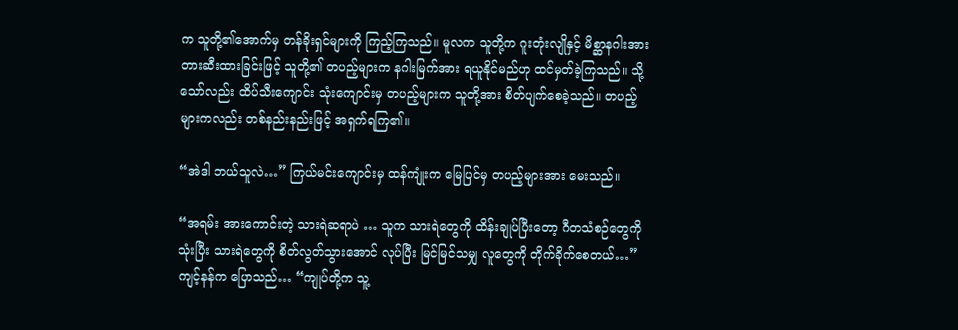က သူတို့၏အောက်မှ တန်ခိုးရှင်များကို ကြည့်ကြသည်။ မူလက သူတို့က ဂူးတုံးလျိုနှင့် မိစ္ဆာနဂါးအား တားဆီးထားခြင်းဖြင့် သူတို့၏ တပည့်များက နဂါးမြက်အား ရယူနိုင်မည်ဟု ထင်မှတ်ခဲ့ကြသည်။ သို့သော်လည်း ထိပ်သီးကျောင်း သုံးကျောင်းမှ တပည့်များက သူတို့အား စိတ်ပျက်စေခဲ့သည်။ တပည့်များကလည်း တစ်နည်းနည်းဖြင့် အရှက်ရကြ၏။

“အဲဒါ ဘယ်သူလဲ…” ကြယ်မင်းကျောင်းမှ ထန်ကျုံးက မြေပြင်မှ တပည့်များအား မေးသည်။

“အရမ်း အားကောင်းတဲ့ သားရဲဆရာပဲ … သူက သားရဲတွေကို ထိန်းချုပ်ပြီးတော့ ဂီတသံစဉ်တွေကို သုံးပြီး သားရဲတွေကို စိတ်လွတ်သွားအောင် လုပ်ပြီး မြင်မြင်သမျှ လူတွေကို တိုက်ခိုက်စေတယ်…” ကျင့်နန်က ပြောသည်… “ကျုပ်တို့က သူ့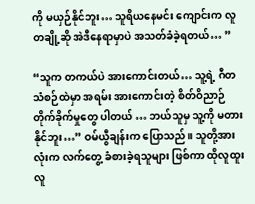ကို မယှဉ်နိုင်ဘူး… သူရိယနေမင်း ကျောင်းက လူတချို့ဆို အဲဒီနေရာမှာပဲ အသတ်ခံခဲ့ရတယ်… ”

“သူက တကယ်ပဲ အားကောင်းတယ်… သူ့ရဲ့ ဂီတသံစဉ်ထဲမှာ အရမ်း အားကောင်းတဲ့ စိတ်ဝိညာဉ် တိုက်ခိုက်မှုတွေ ပါတယ် … ဘယ်သူမှ သူ့ကို မတားနိုင်ဘူး…” ဝမ်ယွီချန်းက ပြောသည်။ သူတို့အားလုံးက လက်တွေ့ ခံစားခဲ့ရသူများ ဖြစ်ကာ ထိုလူထူးလူ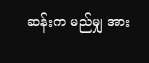ဆန်းက မည်မျှ အား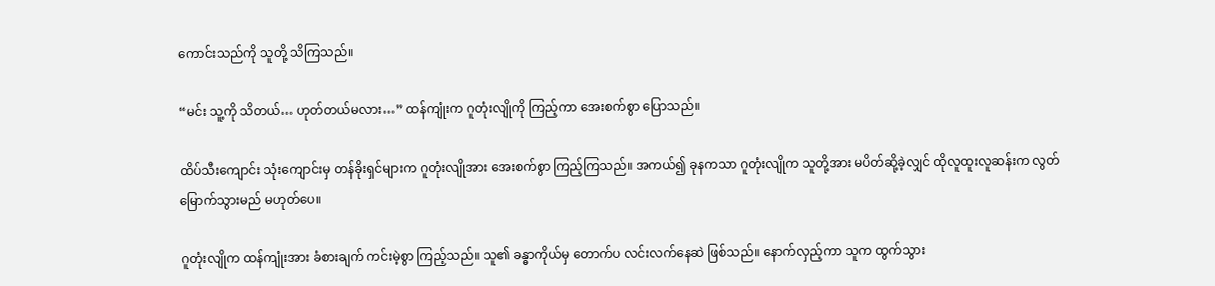ကောင်းသည်ကို သူတို့ သိကြသည်။

“မင်း သူ့ကို သိတယ်… ဟုတ်တယ်မလား…” ထန်ကျုံးက ဂူတုံးလျိုကို ကြည့်ကာ အေးစက်စွာ ပြောသည်။

ထိပ်သီးကျောင်း သုံးကျောင်းမှ တန်ခိုးရှင်များက ဂူတုံးလျိုအား အေးစက်စွာ ကြည့်ကြသည်။ အကယ်၍ ခုနကသာ ဂူတုံးလျိုက သူတို့အား မပိတ်ဆို့ခဲ့လျှင် ထိုလူထူးလူဆန်းက လွတ်မြောက်သွားမည် မဟုတ်ပေ။

ဂူတုံးလျိုက ထန်ကျုံးအား ခံစားချက် ကင်းမဲ့စွာ ကြည့်သည်။ သူ၏ ခန္ဓာကိုယ်မှ တောက်ပ လင်းလက်နေဆဲ ဖြစ်သည်။ နောက်လှည့်ကာ သူက ထွက်သွား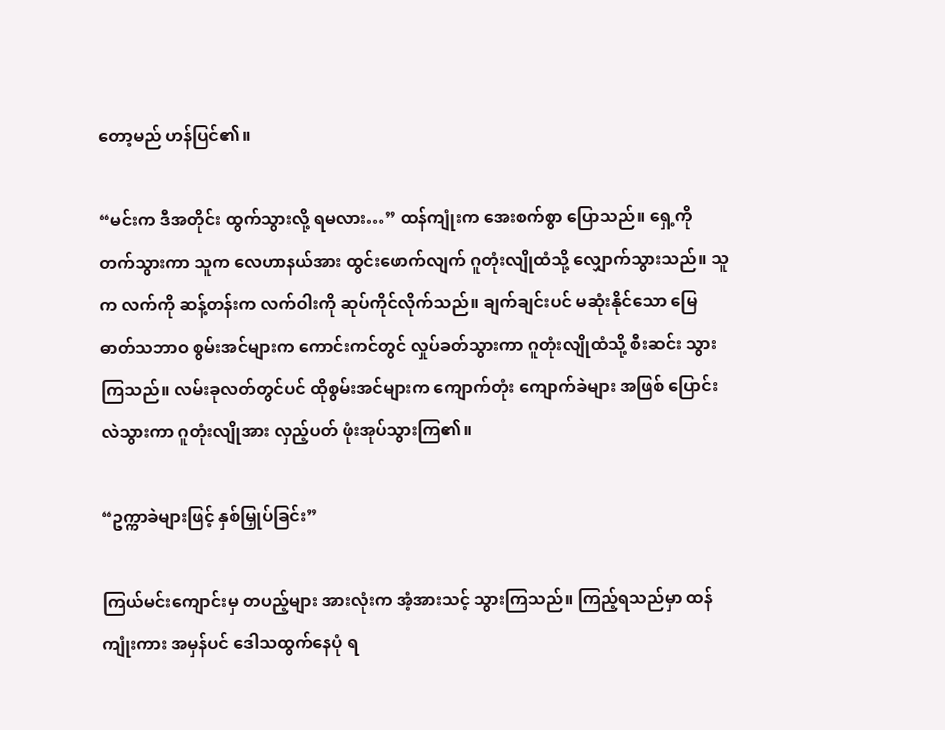တော့မည် ဟန်ပြင်၏။

“မင်းက ဒီအတိုင်း ထွက်သွားလို့ ရမလား…” ထန်ကျုံးက အေးစက်စွာ ပြောသည်။ ရှေ့ကို တက်သွားကာ သူက လေဟာနယ်အား ထွင်းဖောက်လျက် ဂူတုံးလျိုထံသို့ လျှောက်သွားသည်။ သူက လက်ကို ဆန့်တန်းက လက်ဝါးကို ဆုပ်ကိုင်လိုက်သည်။ ချက်ချင်းပင် မဆုံးနိုင်သော မြေဓာတ်သဘာဝ စွမ်းအင်များက ကောင်းကင်တွင် လှုပ်ခတ်သွားကာ ဂူတုံးလျိုထံသို့ စီးဆင်း သွားကြသည်။ လမ်းခုလတ်တွင်ပင် ထိုစွမ်းအင်များက ကျောက်တုံး ကျောက်ခဲများ အဖြစ် ပြောင်းလဲသွားကာ ဂူတုံးလျိုအား လှည့်ပတ် ဖုံးအုပ်သွားကြ၏။

“ဥက္ကာခဲများဖြင့် နှစ်မြှုပ်ခြင်း”

ကြယ်မင်းကျောင်းမှ တပည့်များ အားလုံးက အံ့အားသင့် သွားကြသည်။ ကြည့်ရသည်မှာ ထန်ကျုံးကား အမှန်ပင် ဒေါသထွက်နေပုံ ရ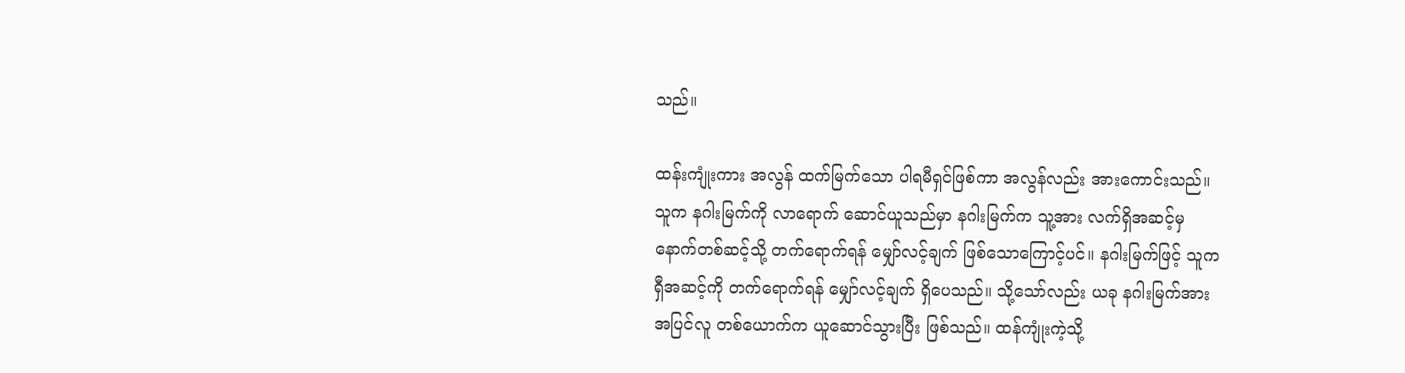သည်။

ထန်းကျုံးကား အလွန် ထက်မြက်သော ပါရမီရှင်ဖြစ်ကာ အလွန်လည်း အားကောင်းသည်။ သူက နဂါးမြက်ကို လာရောက် ဆောင်ယူသည်မှာ နဂါးမြက်က သူ့အား လက်ရှိအဆင့်မှ နောက်တစ်ဆင့်သို့ တက်ရောက်ရန် မျှော်လင့်ချက် ဖြစ်သောကြောင့်ပင်။ နဂါးမြက်ဖြင့် သူက ရှီအဆင့်ကို တက်ရောက်ရန် မျှော်လင့်ချက် ရှိပေသည်။ သို့သော်လည်း ယခု နဂါးမြက်အား အပြင်လူ တစ်ယောက်က ယူဆောင်သွားပြီး ဖြစ်သည်။ ထန်ကျုံးကဲ့သို့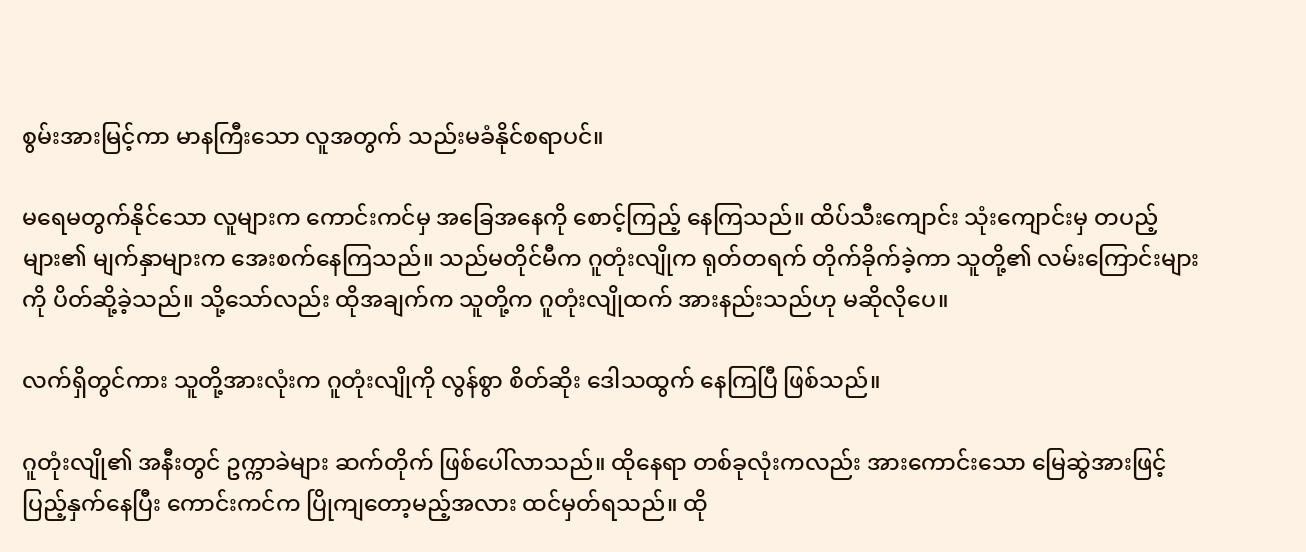စွမ်းအားမြင့်ကာ မာနကြီးသော လူအတွက် သည်းမခံနိုင်စရာပင်။

မရေမတွက်နိုင်သော လူများက ကောင်းကင်မှ အခြေအနေကို စောင့်ကြည့် နေကြသည်။ ထိပ်သီးကျောင်း သုံးကျောင်းမှ တပည့်များ၏ မျက်နှာများက အေးစက်နေကြသည်။ သည်မတိုင်မီက ဂူတုံးလျိုက ရုတ်တရက် တိုက်ခိုက်ခဲ့ကာ သူတို့၏ လမ်းကြောင်းများကို ပိတ်ဆို့ခဲ့သည်။ သို့သော်လည်း ထိုအချက်က သူတို့က ဂူတုံးလျိုထက် အားနည်းသည်ဟု မဆိုလိုပေ။

လက်ရှိတွင်ကား သူတို့အားလုံးက ဂူတုံးလျိုကို လွန်စွာ စိတ်ဆိုး ဒေါသထွက် နေကြပြီ ဖြစ်သည်။

ဂူတုံးလျို၏ အနီးတွင် ဥက္ကာခဲများ ဆက်တိုက် ဖြစ်ပေါ်လာသည်။ ထိုနေရာ တစ်ခုလုံးကလည်း အားကောင်းသော မြေဆွဲအားဖြင့် ပြည့်နှက်နေပြီး ကောင်းကင်က ပြိုကျတော့မည့်အလား ထင်မှတ်ရသည်။ ထို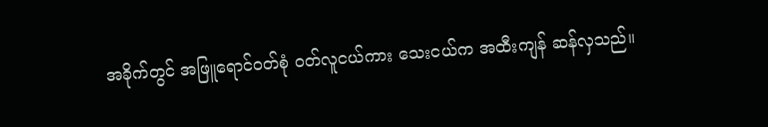အခိုက်တွင် အဖြူရောင်ဝတ်စုံ ဝတ်လူငယ်ကား သေးငယ်က အထီးကျန် ဆန်လှသည်။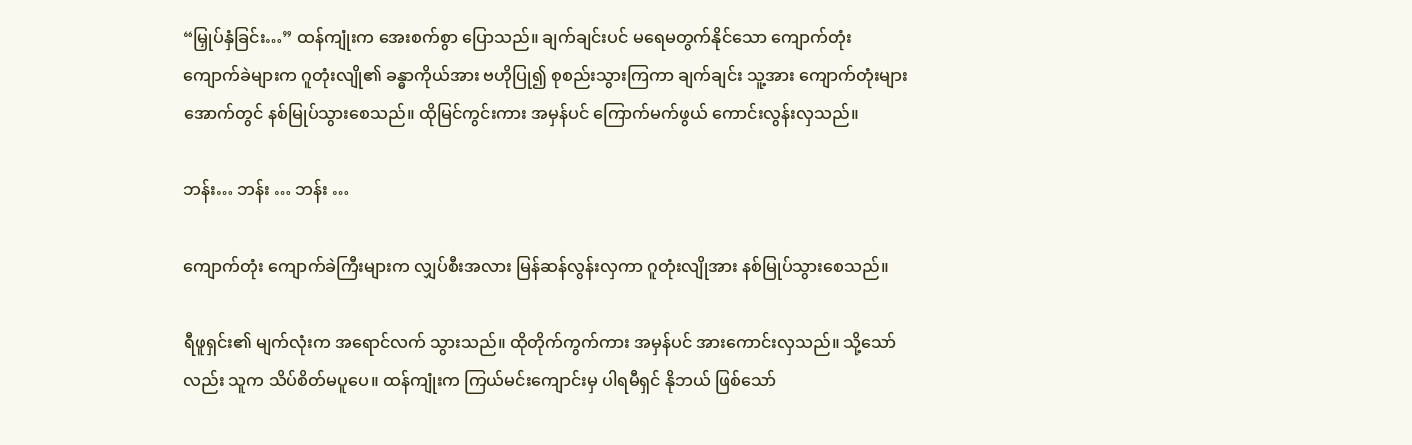“မြှုပ်နှံခြင်း…” ထန်ကျုံးက အေးစက်စွာ ပြောသည်။ ချက်ချင်းပင် မရေမတွက်နိုင်သော ကျောက်တုံး ကျောက်ခဲများက ဂူတုံးလျို၏ ခန္ဓာကိုယ်အား ဗဟိုပြု၍ စုစည်းသွားကြကာ ချက်ချင်း သူ့အား ကျောက်တုံးများ အောက်တွင် နစ်မြုပ်သွားစေသည်။ ထိုမြင်ကွင်းကား အမှန်ပင် ကြောက်မက်ဖွယ် ကောင်းလွန်းလှသည်။

ဘန်း… ဘန်း … ဘန်း …

ကျောက်တုံး ကျောက်ခဲကြီးများက လျှပ်စီးအလား မြန်ဆန်လွန်းလှကာ ဂူတုံးလျိုအား နစ်မြုပ်သွားစေသည်။

ရီဖူရှင်း၏ မျက်လုံးက အရောင်လက် သွားသည်။ ထိုတိုက်ကွက်ကား အမှန်ပင် အားကောင်းလှသည်။ သို့သော်လည်း သူက သိပ်စိတ်မပူပေ။ ထန်ကျုံးက ကြယ်မင်းကျောင်းမှ ပါရမီရှင် နိုဘယ် ဖြစ်သော်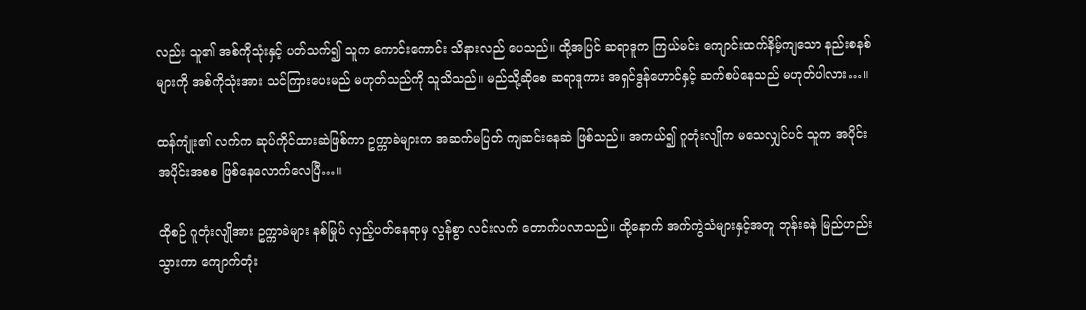လည်း သူ၏ အစ်ကိုသုံးနှင့် ပတ်သက်၍ သူက ကောင်းကောင်း သိနားလည် ပေသည်။ ထို့အပြင် ဆရာဒူက ကြယ်မင်း ကျောင်းထက်နိမ့်ကျသော နည်းစနစ်များကို အစ်ကိုသုံးအား သင်ကြားပေးမည် မဟုတ်သည်ကို သူသိသည်။ မည်သို့ဆိုစေ ဆရာဒူကား အရှင်ဒွန်ဟောင်နှင့် ဆက်စပ်နေသည် မဟုတ်ပါလား…။

ထန်ကျုံး၏ လက်က ဆုပ်ကိုင်ထားဆဲဖြစ်ကာ ဥက္ကာခဲများက အဆက်မပြတ် ကျဆင်းနေဆဲ ဖြစ်သည်။ အကယ်၍ ဂူတုံးလျိုက မသေလျှင်ပင် သူက အပိုင်းအပိုင်းအစစ ဖြစ်နေလောက်လေပြီ…။

ထိုစဉ် ဂူတုံးလျိုအား ဥက္ကာခဲများ နစ်မြုပ် လှည့်ပတ်နေရာမှ လွန်စွာ လင်းလက် တောက်ပလာသည်။ ထို့နောက် အက်ကွဲသံများနှင့်အတူ ဘုန်းခနဲ မြည်ဟည်းသွားကာ ကျောက်တုံး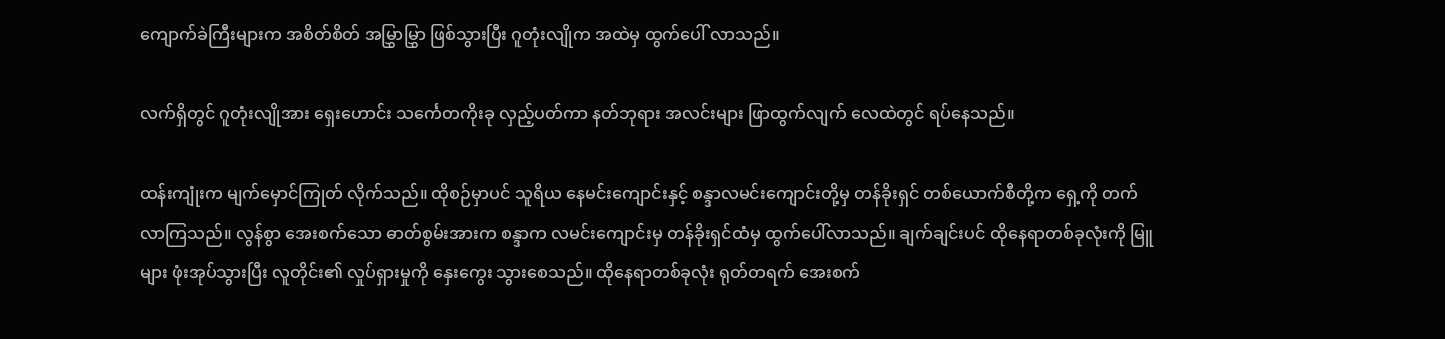ကျောက်ခဲကြီးများက အစိတ်စိတ် အမြွှာမြွှာ ဖြစ်သွားပြီး ဂူတုံးလျိုက အထဲမှ ထွက်ပေါ် လာသည်။

လက်ရှိတွင် ဂူတုံးလျိုအား ရှေးဟောင်း သင်္ကေတကိုးခု လှည့်ပတ်ကာ နတ်ဘုရား အလင်းများ ဖြာထွက်လျက် လေထဲတွင် ရပ်နေသည်။

ထန်းကျုံးက မျက်မှောင်ကြုတ် လိုက်သည်။ ထိုစဉ်မှာပင် သူရိယ နေမင်းကျောင်းနှင့် စန္ဒာလမင်းကျောင်းတို့မှ တန်ခိုးရှင် တစ်ယောက်စီတို့က ရှေ့ကို တက်လာကြသည်။ လွန်စွာ အေးစက်သော ဓာတ်စွမ်းအားက စန္ဒာက လမင်းကျောင်းမှ တန်ခိုးရှင်ထံမှ ထွက်ပေါ်လာသည်။ ချက်ချင်းပင် ထိုနေရာတစ်ခုလုံးကို မြူများ ဖုံးအုပ်သွားပြီး လူတိုင်း၏ လှုပ်ရှားမှုကို နှေးကွေး သွားစေသည်။ ထိုနေရာတစ်ခုလုံး ရုတ်တရက် အေးစက်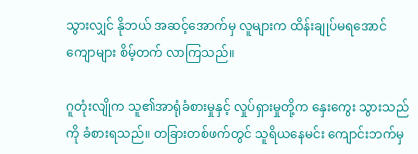သွားလျှင် နိုဘယ် အဆင့်အောက်မှ လူများက ထိန်းချုပ်မရအောင် ကျောများ စိမ့်တက် လာကြသည်။

ဂူတုံးလျိုက သူ၏အာရုံခံစားမှုနှင့် လှုပ်ရှားမှုတို့က နှေးကွေး သွားသည်ကို ခံစားရသည်။ တခြားတစ်ဖက်တွင် သူရိယနေမင်း ကျောင်းဘက်မှ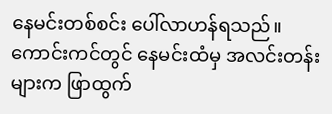နေမင်းတစ်စင်း ပေါ်လာဟန်ရသည်။ ကောင်းကင်တွင် နေမင်းထံမှ အလင်းတန်းများက ဖြာထွက်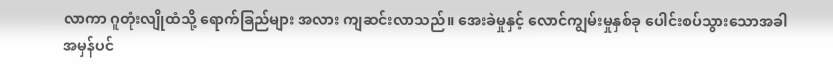လာကာ ဂူတုံးလျိုထံသို့ ရောက်ခြည်များ အလား ကျဆင်းလာသည်။ အေးခဲမှုနှင့် လောင်ကျွမ်းမှုနှစ်ခု ပေါင်းစပ်သွားသောအခါ အမှန်ပင်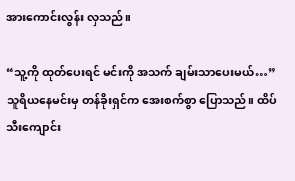အားကောင်းလွန်း လှသည်။

“သူ့ကို ထုတ်ပေးရင် မင်းကို အသက် ချမ်းသာပေးမယ်…” သူရိယနေမင်းမှ တန်ခိုးရှင်က အေးစက်စွာ ပြောသည်။ ထိပ်သီးကျောင်း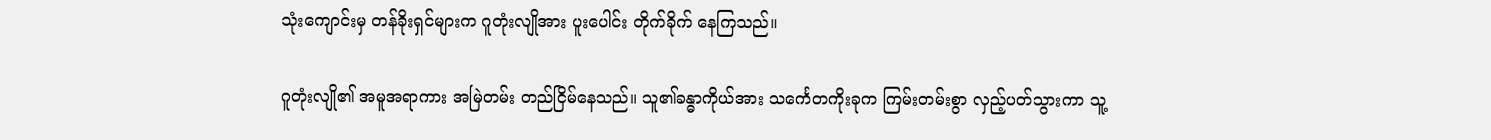သုံးကျောင်းမှ တန်ခိုးရှင်များက ဂူတုံးလျိုအား ပူးပေါင်း တိုက်ခိုက် နေကြသည်။

ဂူတုံးလျို၏ အမူအရာကား အမြဲတမ်း တည်ငြိမ်နေသည်။ သူ၏ခန္ဓာကိုယ်အား သင်္ကေတကိုးခုက ကြမ်းတမ်းစွာ လှည့်ပတ်သွားကာ သူ့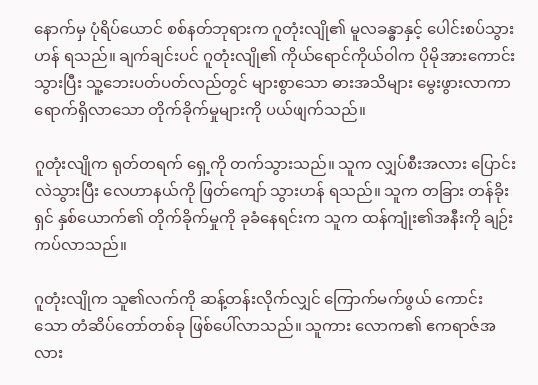နောက်မှ ပုံရိပ်ယောင် စစ်နတ်ဘုရားက ဂူတုံးလျို၏ မူလခန္ဓာနှင့် ပေါင်းစပ်သွားဟန် ရသည်။ ချက်ချင်းပင် ဂူတုံးလျို၏ ကိုယ်ရောင်ကိုယ်ဝါက ပိုမိုအားကောင်းသွားပြီး သူ့ဘေးပတ်ပတ်လည်တွင် များစွာသော ဓားအသိများ မွေးဖွားလာကာ ရောက်ရှိလာသော တိုက်ခိုက်မှုများကို ပယ်ဖျက်သည်။

ဂူတုံးလျိုက ရုတ်တရက် ရှေ့ကို တက်သွားသည်။ သူက လျှပ်စီးအလား ပြောင်းလဲသွားပြီး လေဟာနယ်ကို ဖြတ်ကျော် သွားဟန် ရသည်။ သူက တခြား တန်ခိုးရှင် နှစ်ယောက်၏ တိုက်ခိုက်မှုကို ခုခံနေရင်းက သူက ထန်ကျုံး၏အနီးကို ချဉ်းကပ်လာသည်။

ဂူတုံးလျိုက သူ၏လက်ကို ဆန့်တန်းလိုက်လျှင် ကြောက်မက်ဖွယ် ကောင်းသော တံဆိပ်တော်တစ်ခု ဖြစ်ပေါ်လာသည်။ သူကား လောက၏ ဧကရာဇ်အလား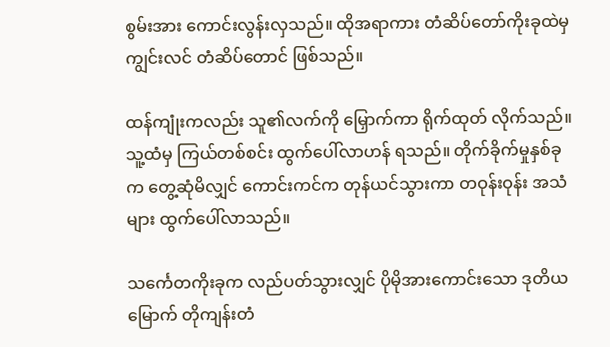စွမ်းအား ကောင်းလွန်းလှသည်။ ထိုအရာကား တံဆိပ်တော်ကိုးခုထဲမှ ကျွင်းလင် တံဆိပ်တောင် ဖြစ်သည်။

ထန်ကျုံးကလည်း သူ၏လက်ကို မြှောက်ကာ ရိုက်ထုတ် လိုက်သည်။ သူ့ထံမှ ကြယ်တစ်စင်း ထွက်ပေါ်လာဟန် ရသည်။ တိုက်ခိုက်မှုနှစ်ခုက တွေ့ဆုံမိလျှင် ကောင်းကင်က တုန်ယင်သွားကာ တဝုန်းဝုန်း အသံများ ထွက်ပေါ်လာသည်။

သင်္ကေတကိုးခုက လည်ပတ်သွားလျှင် ပိုမိုအားကောင်းသော ဒုတိယမြောက် တိုကျန်းတံ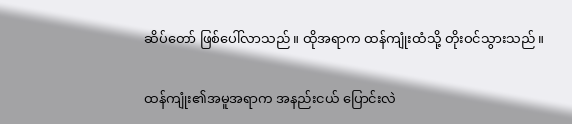ဆိပ်တော် ဖြစ်ပေါ်လာသည်။ ထိုအရာက ထန်ကျုံးထံသို့ တိုးဝင်သွားသည်။

ထန်ကျုံး၏အမူအရာက အနည်းငယ် ပြောင်းလဲ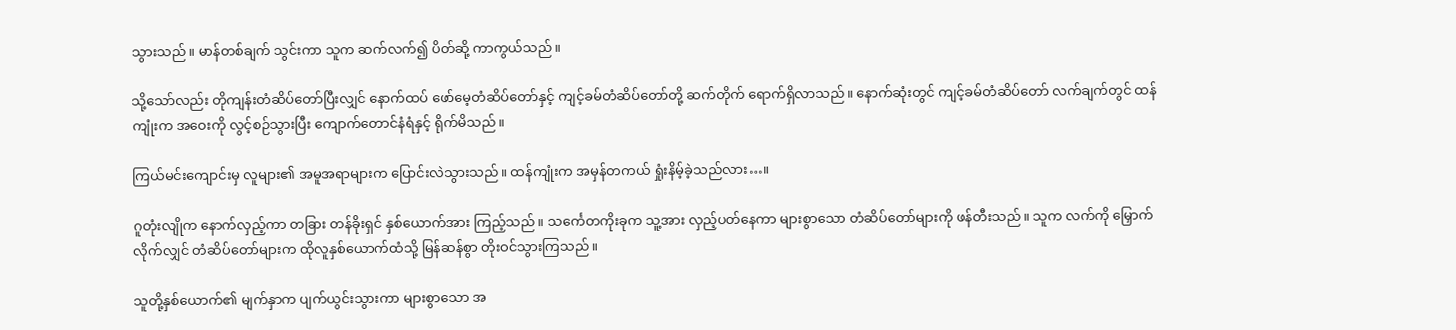သွားသည်။ မာန်တစ်ချက် သွင်းကာ သူက ဆက်လက်၍ ပိတ်ဆို့ ကာကွယ်သည်။

သို့သော်လည်း တိုကျန်းတံဆိပ်တော်ပြီးလျှင် နောက်ထပ် ဖော်မေ့တံဆိပ်တော်နှင့် ကျင့်ခမ်တံဆိပ်တော်တို့ ဆက်တိုက် ရောက်ရှိလာသည်။ နောက်ဆုံးတွင် ကျင့်ခမ်တံဆိပ်တော် လက်ချက်တွင် ထန်ကျုံးက အဝေးကို လွင့်စဉ်သွားပြီး ကျောက်တောင်နံရံနှင့် ရိုက်မိသည်။

ကြယ်မင်းကျောင်းမှ လူများ၏ အမူအရာများက ပြောင်းလဲသွားသည်။ ထန်ကျုံးက အမှန်တကယ် ရှုံးနိမ့်ခဲ့သည်လား…။

ဂူတုံးလျိုက နောက်လှည့်ကာ တခြား တန်ခိုးရှင် နှစ်ယောက်အား ကြည့်သည်။ သင်္ကေတကိုးခုက သူ့အား လှည့်ပတ်နေကာ များစွာသော တံဆိပ်တော်များကို ဖန်တီးသည်။ သူက လက်ကို မြှောက်လိုက်လျှင် တံဆိပ်တော်များက ထိုလူနှစ်ယောက်ထံသို့ မြန်ဆန်စွာ တိုးဝင်သွားကြသည်။

သူတို့နှစ်ယောက်၏ မျက်နှာက ပျက်ယွင်းသွားကာ များစွာသော အ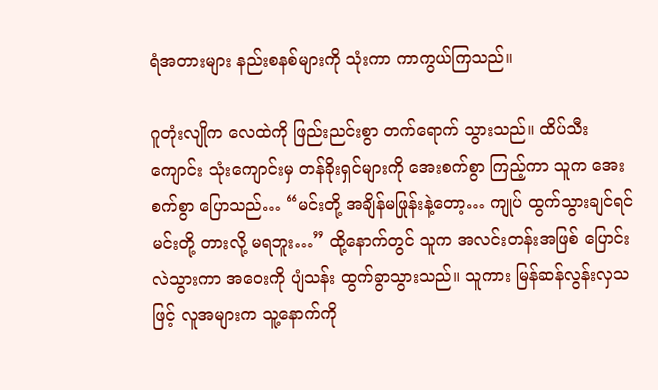ရံအတားများ နည်းစနစ်များကို သုံးကာ ကာကွယ်ကြသည်။

ဂူတုံးလျိုက လေထဲကို ဖြည်းညင်းစွာ တက်ရောက် သွားသည်။ ထိပ်သီးကျောင်း သုံးကျောင်းမှ တန်ခိုးရှင်များကို အေးစက်စွာ ကြည့်ကာ သူက အေးစက်စွာ ပြောသည်… “မင်းတို့ အချိန်မဖြုန်းနဲ့တော့… ကျုပ် ထွက်သွားချင်ရင် မင်းတို့ တားလို့ မရဘူး…” ထို့နောက်တွင် သူက အလင်းတန်းအဖြစ် ပြောင်းလဲသွားကာ အဝေးကို ပျံသန်း ထွက်ခွာသွားသည်။ သူကား မြန်ဆန်လွန်းလှသဖြင့် လူအများက သူ့နောက်ကို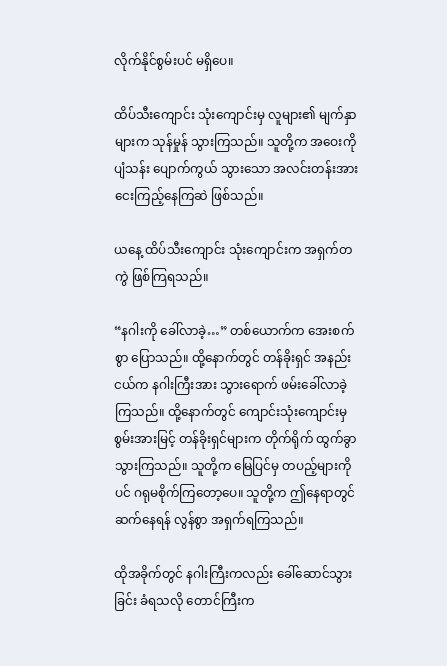လိုက်နိုင်စွမ်းပင် မရှိပေ။

ထိပ်သီးကျောင်း သုံးကျောင်းမှ လူများ၏ မျက်နှာများက သုန်မှုန် သွားကြသည်။ သူတို့က အဝေးကို ပျံသန်း ပျောက်ကွယ် သွားသော အလင်းတန်းအား ငေးကြည့်နေကြဆဲ ဖြစ်သည်။

ယနေ့ ထိပ်သီးကျောင်း သုံးကျောင်းက အရှက်တကွဲ ဖြစ်ကြရသည်။

“နဂါးကို ခေါ်လာခဲ့…” တစ်ယောက်က အေးစက်စွာ ပြောသည်။ ထို့နောက်တွင် တန်ခိုးရှင် အနည်းငယ်က နဂါးကြီးအား သွားရောက် ဖမ်းခေါ်လာခဲ့ကြသည်။ ထို့နောက်တွင် ကျောင်းသုံးကျောင်းမှ စွမ်းအားမြင့် တန်ခိုးရှင်များက တိုက်ရိုက် ထွက်ခွာ သွားကြသည်။ သူတို့က မြေပြင်မှ တပည့်များကိုပင် ဂရုမစိုက်ကြတော့ပေ။ သူတို့က ဤနေရာတွင် ဆက်နေရန် လွန်စွာ အရှက်ရကြသည်။

ထိုအခိုက်တွင် နဂါးကြီးကလည်း ခေါ်ဆောင်သွားခြင်း ခံရသလို တောင်ကြီးက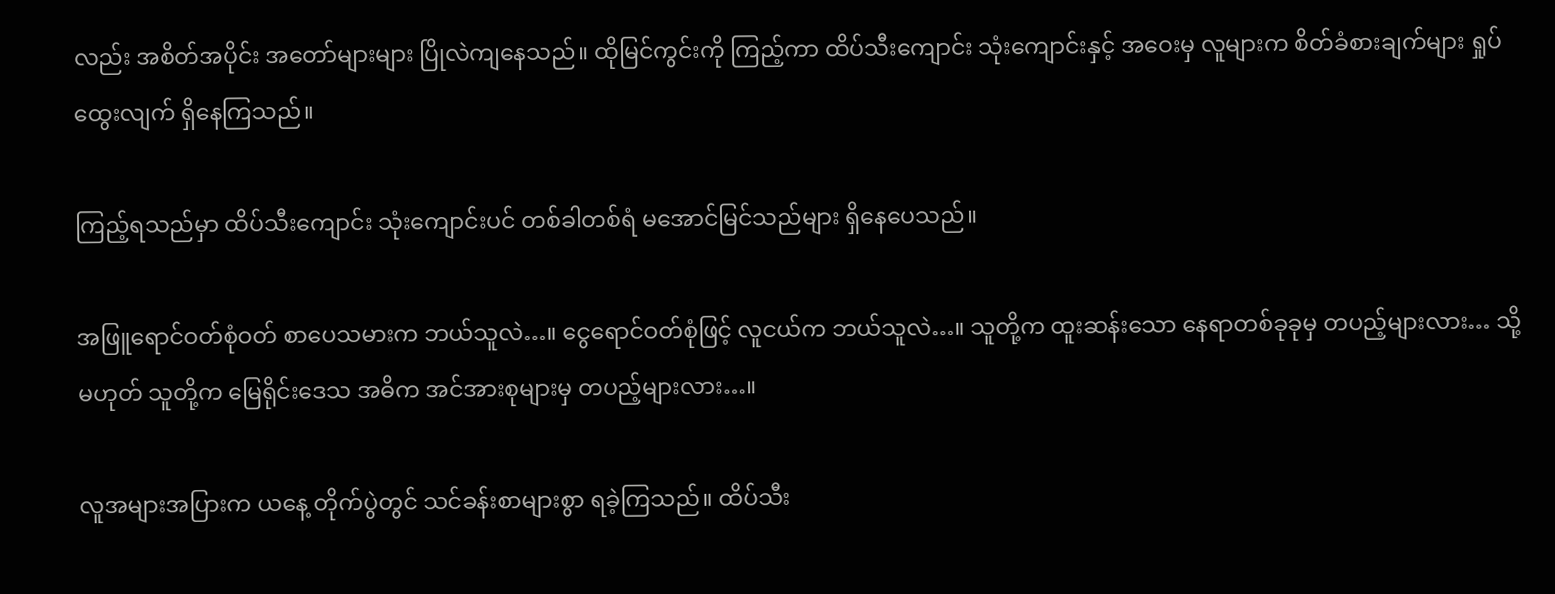လည်း အစိတ်အပိုင်း အတော်များများ ပြိုလဲကျနေသည်။ ထိုမြင်ကွင်းကို ကြည့်ကာ ထိပ်သီးကျောင်း သုံးကျောင်းနှင့် အဝေးမှ လူများက စိတ်ခံစားချက်များ ရှုပ်ထွေးလျက် ရှိနေကြသည်။

ကြည့်ရသည်မှာ ထိပ်သီးကျောင်း သုံးကျောင်းပင် တစ်ခါတစ်ရံ မအောင်မြင်သည်များ ရှိနေပေသည်။

အဖြူရောင်ဝတ်စုံဝတ် စာပေသမားက ဘယ်သူလဲ…။ ငွေရောင်ဝတ်စုံဖြင့် လူငယ်က ဘယ်သူလဲ…။ သူတို့က ထူးဆန်းသော နေရာတစ်ခုခုမှ တပည့်များလား… သို့မဟုတ် သူတို့က မြေရိုင်းဒေသ အဓိက အင်အားစုများမှ တပည့်များလား…။

လူအများအပြားက ယနေ့ တိုက်ပွဲတွင် သင်ခန်းစာများစွာ ရခဲ့ကြသည်။ ထိပ်သီး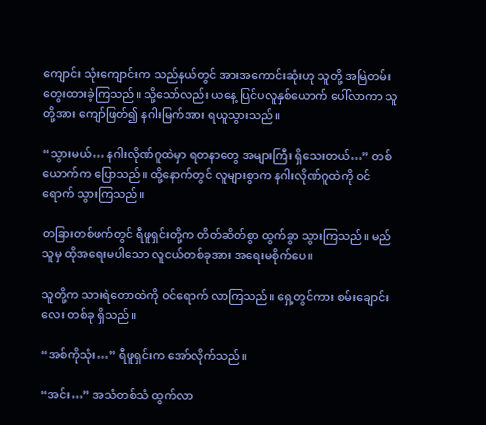ကျောင်း သုံးကျောင်းက သည်နယ်တွင် အားအကောင်းဆုံးဟု သူတို့ အမြဲတမ်း တွေးထားခဲ့ကြသည်။ သို့သော်လည်း ယနေ့ ပြင်ပလူနှစ်ယောက် ပေါ်လာကာ သူတို့အား ကျော်ဖြတ်၍ နဂါးမြက်အား ရယူသွားသည်။

“သွားမယ်… နဂါးလိုဏ်ဂူထဲမှာ ရတနာတွေ အများကြီး ရှိသေးတယ်…” တစ်ယောက်က ပြောသည်။ ထို့နောက်တွင် လူများစွာက နဂါးလိုဏ်ဂူထဲကို ဝင်ရောက် သွားကြသည်။

တခြားတစ်ဖက်တွင် ရီဖူရှင်းတို့က တိတ်ဆိတ်စွာ ထွက်ခွာ သွားကြသည်။ မည်သူမှ ထိုအရေးမပါသော လူငယ်တစ်ခုအား အရေးမစိုက်ပေ။

သူတို့က သားရဲတောထဲကို ဝင်ရောက် လာကြသည်။ ရှေ့တွင်ကား စမ်းချောင်းလေး တစ်ခု ရှိသည်။

“အစ်ကိုသုံး…” ရီဖူရှင်းက အော်လိုက်သည်။

“အင်း…” အသံတစ်သံ ထွက်လာ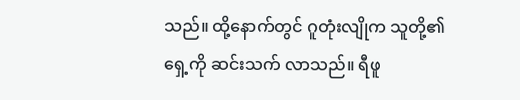သည်။ ထို့နောက်တွင် ဂူတုံးလျိုက သူတို့၏ရှေ့ကို ဆင်းသက် လာသည်။ ရီဖူ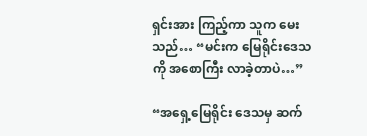ရှင်းအား ကြည့်ကာ သူက မေးသည်… “မင်းက မြေရိုင်းဒေသကို အစောကြီး လာခဲ့တာပဲ…”

“အရှေ့မြေရိုင်း ဒေသမှ ဆက်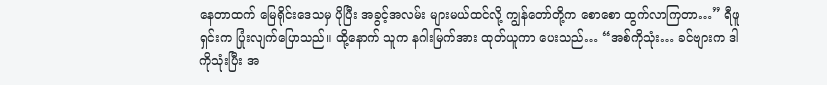နေတာထက် မြေရိုင်းဒေသမှ ပိုပြီး အခွင့်အလမ်း များမယ်ထင်လို့ ကျွန်တော်တို့က စောစော ထွက်လာကြတာ…” ရီဖူရှင်းက ပြုံးလျက်ပြောသည်။ ထို့နောက် သူက နဂါးမြက်အား ထုတ်ယူကာ ပေးသည်… “အစ်ကိုသုံး… ခင်ဗျားက ဒါကိုသုံးပြီး အ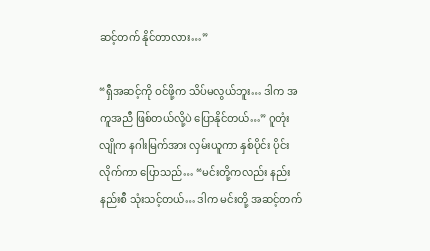ဆင့်တက် နိုင်တာလား…”

“ရှီအဆင့်ကို ဝင်ဖို့က သိပ်မလွယ်ဘူး… ဒါက အကူအညီ ဖြစ်တယ်လို့ပဲ ပြောနိုင်တယ်…” ဂူတုံးလျိုက နဂါးမြက်အား လှမ်းယူကာ နှစ်ပိုင်း ပိုင်းလိုက်ကာ ပြောသည်… “မင်းတို့ကလည်း နည်းနည်းစီ သုံးသင့်တယ်… ဒါက မင်းတို့ အဆင့်တက်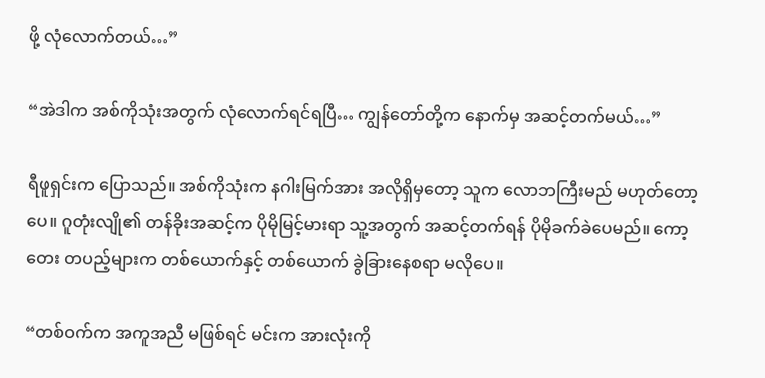ဖို့ လုံလောက်တယ်…”

“အဲဒါက အစ်ကိုသုံးအတွက် လုံလောက်ရင်ရပြီ… ကျွန်တော်တို့က နောက်မှ အဆင့်တက်မယ်…”

ရီဖူရှင်းက ပြောသည်။ အစ်ကိုသုံးက နဂါးမြက်အား အလိုရှိမှတော့ သူက လောဘကြီးမည် မဟုတ်တော့ပေ။ ဂူတုံးလျို၏ တန်ခိုးအဆင့်က ပိုမိုမြင့်မားရာ သူ့အတွက် အဆင့်တက်ရန် ပိုမိုခက်ခဲပေမည်။ ကော့တေး တပည့်များက တစ်ယောက်နှင့် တစ်ယောက် ခွဲခြားနေစရာ မလိုပေ။

“တစ်ဝက်က အကူအညီ မဖြစ်ရင် မင်းက အားလုံးကို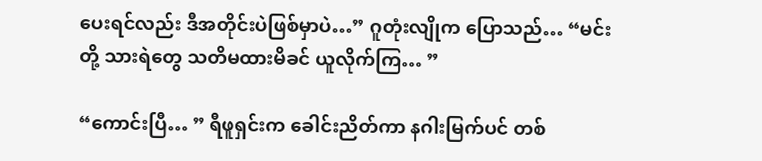ပေးရင်လည်း ဒီအတိုင်းပဲဖြစ်မှာပဲ…” ဂူတုံးလျိုက ပြောသည်… “မင်းတို့ သားရဲတွေ သတိမထားမိခင် ယူလိုက်ကြ… ”

“ကောင်းပြီ… ” ရီဖူရှင်းက ခေါင်းညိတ်ကာ နဂါးမြက်ပင် တစ်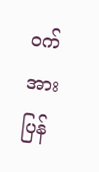ဝက်အား ပြန်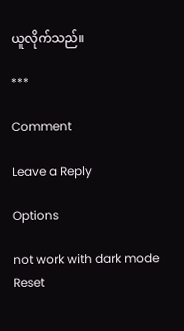ယူလိုက်သည်။

***

Comment

Leave a Reply

Options

not work with dark mode
Reset